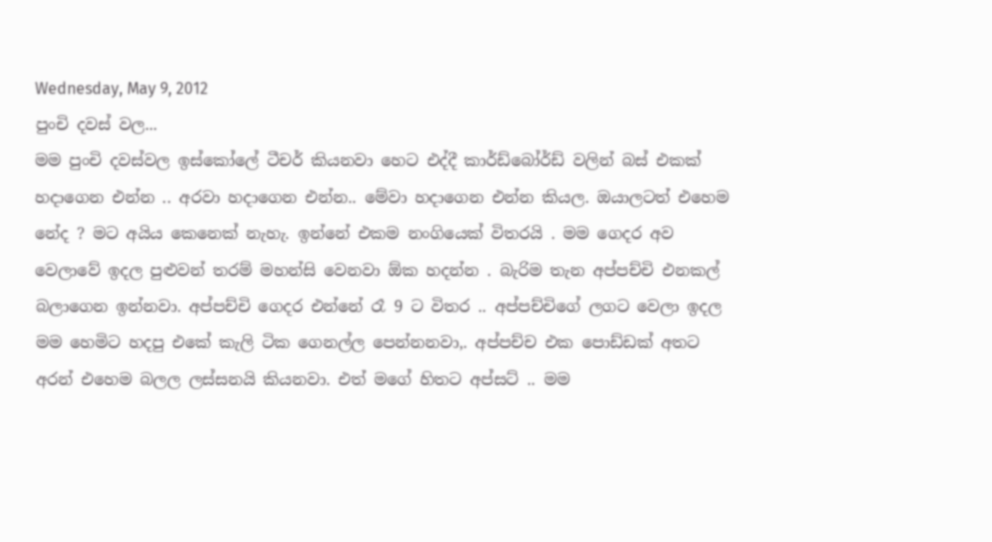Wednesday, May 9, 2012
පුංචි දවස් වල...
මම පුංචි දවස්වල ඉස්කෝලේ ටීචර් කියනවා හෙට එද්දී කාර්ඩ්බෝර්ඩ් වලින් බස් එකක් හදාගෙන එන්න .. අරවා හදාගෙන එන්න.. මේවා හදාගෙන එන්න කියල. ඔයාලටත් එහෙම නේද ? මට අයිය කෙනෙක් නැහැ. ඉන්නේ එකම නංගියෙක් විතරයි . මම ගෙදර අව වෙලාවේ ඉදල පුළුවන් තරම් මහන්සි වෙනවා ඕක හදන්න . බැරිම තැන අප්පච්චි එනකල් බලාගෙන ඉන්නවා. අප්පච්චි ගෙදර එන්නේ රෑ 9 ට විතර .. අප්පච්චිගේ ලගට වෙලා ඉදල මම හෙමිට හදපු එකේ කැලි ටික ගෙනල්ල පෙන්නනවා,. අප්පච්ච එක පොඩ්ඩක් අතට අරන් එහෙම බලල ලස්සනයි කියනවා. එත් මගේ හිතට අප්සට් .. මම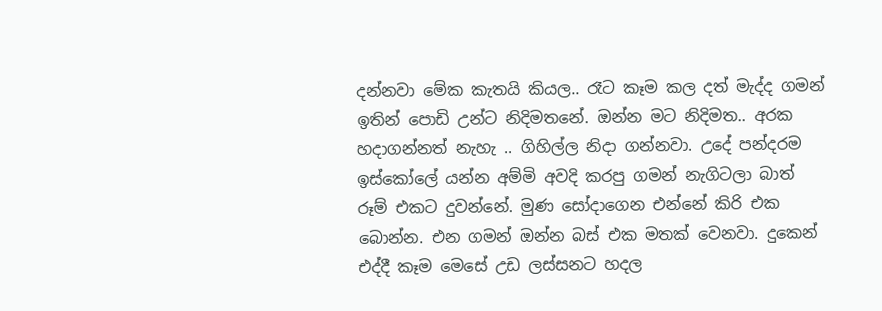දන්නවා මේක කැතයි කියල.. රෑට කෑම කල දත් මැද්ද ගමන් ඉතින් පොඩි උන්ට නිදිමතනේ. ඔන්න මට නිදිමත.. අරක හදාගන්නත් නැහැ .. ගිහිල්ල නිදා ගන්නවා. උදේ පන්දරම ඉස්කෝලේ යන්න අම්මි අවදි කරපු ගමන් නැගිටලා බාත් රූම් එකට දුවන්නේ. මුණ සෝදාගෙන එන්නේ කිරි එක බොන්න. එන ගමන් ඔන්න බස් එක මතක් වෙනවා. දුකෙන් එද්දී කෑම මෙසේ උඩ ලස්සනට හදල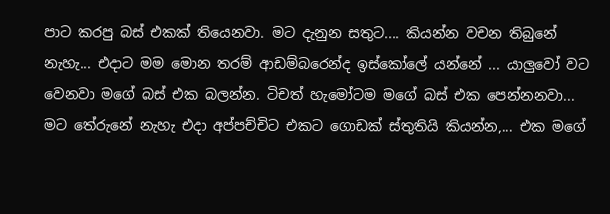පාට කරපු බස් එකක් තියෙනවා. මට දැනුන සතුට.... කියන්න වචන තිබුනේ නැහැ... එදාට මම මොන තරම් ආඩම්බරෙන්ද ඉස්කෝලේ යන්නේ ... යාලුවෝ වට වෙනවා මගේ බස් එක බලන්න. ටිචත් හැමෝටම මගේ බස් එක පෙන්නනවා... මට තේරුනේ නැහැ එදා අප්පච්චිට එකට ගොඩක් ස්තුතියි කියන්න,... එක මගේ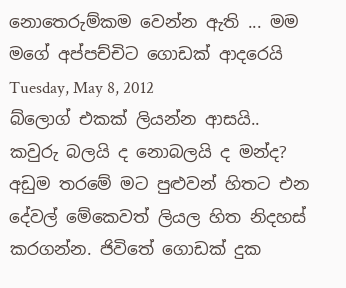නොතෙරුම්කම වෙන්න ඇති ... මම මගේ අප්පච්චිට ගොඩක් ආදරෙයි
Tuesday, May 8, 2012
බ්ලොග් එකක් ලියන්න ආසයි.. කවුරු බලයි ද නොබලයි ද මන්ද? අඩුම තරමේ මට පුළුවන් හිතට එන දේවල් මේකෙවත් ලියල හිත නිදහස් කරගන්න. ජිවිතේ ගොඩක් දුක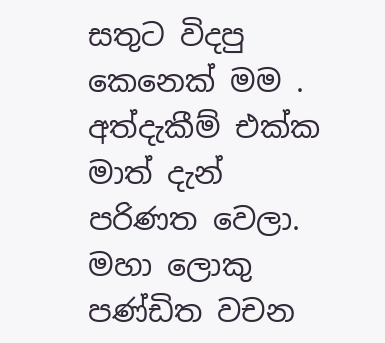සතුට විදපු කෙනෙක් මම . අත්දැකීම් එක්ක මාත් දැන් පරිණත වෙලා. මහා ලොකු පණ්ඩිත වචන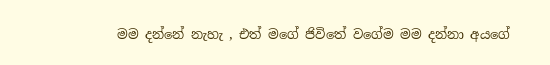මම දන්නේ නැහැ , එත් මගේ ජිවිතේ වගේම මම දන්නා අයගේ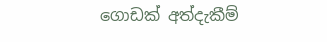ගොඩක් අත්දැකීම්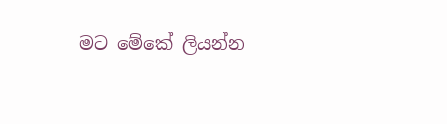මට මේකේ ලියන්න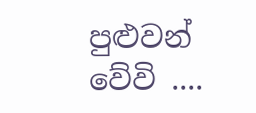පුළුවන් වේවි ....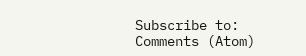Subscribe to:
Comments (Atom)